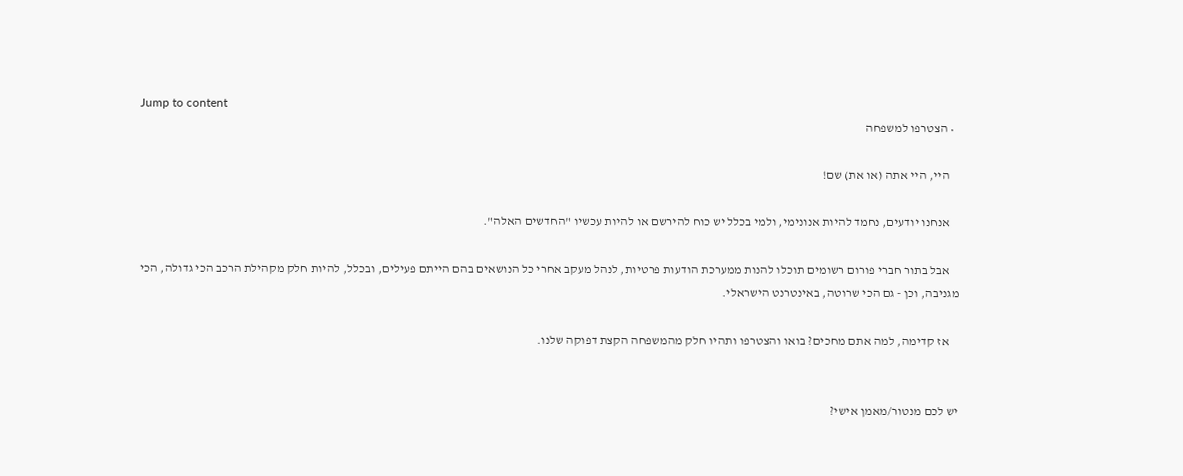Jump to content
  • הצטרפו למשפחה

    היי, היי אתה (או את) שם!

    אנחנו יודעים, נחמד להיות אנונימי, ולמי בכלל יש כוח להירשם או להיות עכשיו "החדשים האלה".

    אבל בתור חברי פורום רשומים תוכלו להנות ממערכת הודעות פרטיות, לנהל מעקב אחרי כל הנושאים בהם הייתם פעילים, ובכלל, להיות חלק מקהילת הרכב הכי גדולה, הכי מגניבה, וכן - גם הכי שרוטה, באינטרנט הישראלי.

    אז קדימה, למה אתם מחכים? בואו והצטרפו ותהיו חלק מהמשפחה הקצת דפוקה שלנו.


יש לכם מנטור/מאמן אישי?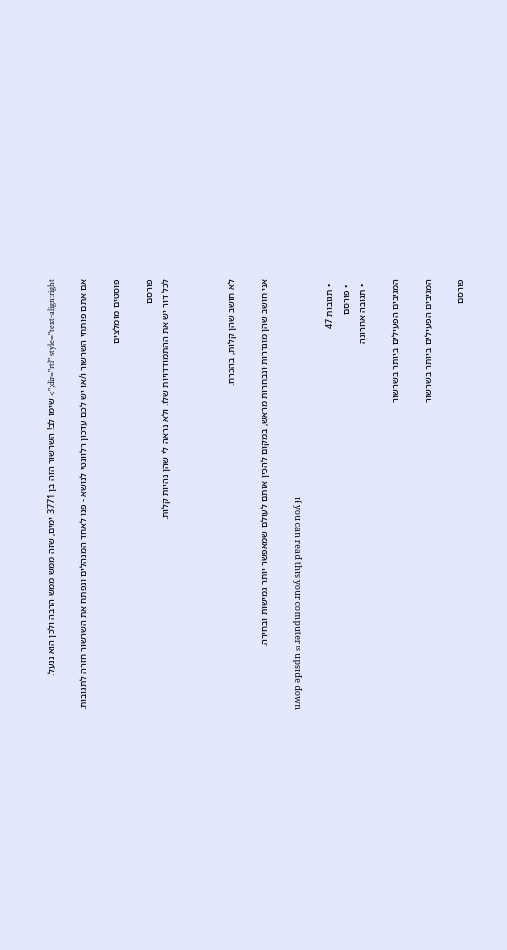dir="rtl" style="text-align:right;"> שימו לב! השרשור הזה בן 3771 ימים, שזה ממש ממש הרבה ולכן הוא ננעל.

אם אתם פותחי השרשור ו/או יש לכם עדכון רלוונטי לנושא - פנו לאחד המנהלים ונפתח את השרשור חזרה לתגובות.

פוסטים מומלצים

פורסם
לכל דור יש את ההתמודדויות שלו. ולא נראה לי שהן נהיות קלות.



לא חושב שהן קלות, בהכרח.

אני חושב שהן מוגדרות ונבחרות מראש, במקום להכין אותם לעולם שמאפשר יותר גמישות ובחירה.

uʍop ǝpısdn sı ɹǝʇndɯoɔ ɹnoʎ sıɥʇ pɐǝɹ uɐɔ noʎ ɟı

  • תגובות 47
  • פורסם
  • תגובה אחרונה

המגיבים הפעילים ביותר בשרשור

המגיבים הפעילים ביותר בשרשור

פורסם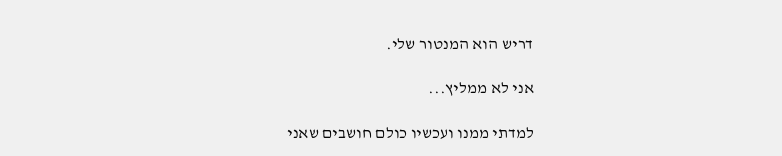דריש הוא המנטור שלי.

אני לא ממליץ...

למדתי ממנו ועכשיו כולם חושבים שאני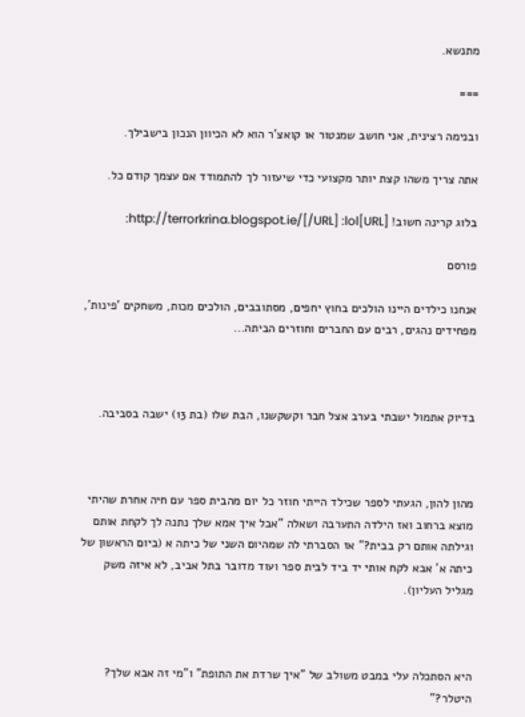מתנשא.

===

ובנימה רצינית, אני חושב שמנטור או קואצ'ר הוא לא הכיוון הנכון בישבילך.

אתה צריך משהו קצת יותר מקצועי כדי שיעזור לך להתמודד אם עצמך קודם כל.

בלוג קרינה חשוב! [URL]http://terrorkrina.blogspot.ie/[/URL] :lol:

פורסם

אנחנו כילדים היינו הולכים בחוץ יחפים, מסתובבים, הולכים מכות, משחקים 'פינות', מפחידים נהגים, רבים עם החברים וחוזרים הביתה...



בדיוק אתמול ישבתי בערב אצל חבר וקשקשנו, הבת שלו (בת 13) ישבה בסביבה.



מהון להון, הגעתי לספר שכילד הייתי חוזר כל יום מהבית ספר עם חיה אחרת שהיתי מוצא ברחוב ואז הילדה התערבה ושאלה "אבל איך אמא שלך נתנה לך לקחת אותם וגילתה אותם רק בבית?" אז הסברתי לה שמהיום השני של כיתה א (ביום הראשון של כיתה א' אבא לקח אותי יד ביד לבית ספר ועוד מדובר בתל אביב, לא איזה משק מגליל העליון).



היא הסתכלה עלי במבט משולב של "איך שרדת את התופת" ו"מי זה אבא שלך? היטלר?"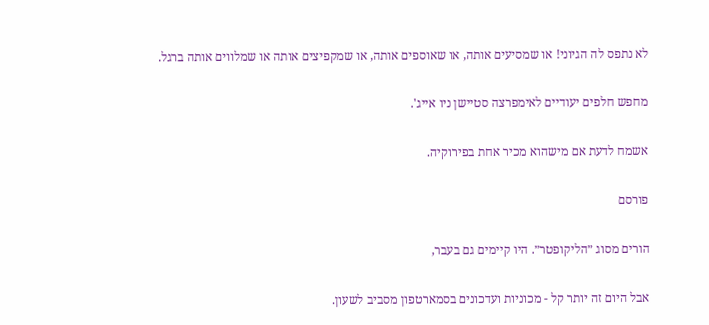לא נתפס לה הגיוני! או שמסיעים אותה, או שאוספים אותה, או שמקפיצים אותה או שמלווים אותה ברגל.

מחפש חלפים יעודיים לאימפרצה סטיישן ניו אייג'.

אשמח לדעת אם מישהוא מכיר אחת בפירוקיה.

פורסם

הורים מסוג ״הליקופטר״. היו קיימים גם בעבר,

אבל היום זה יותר קל - מכוניות ועדכונים בסמארטפון מסביב לשעון.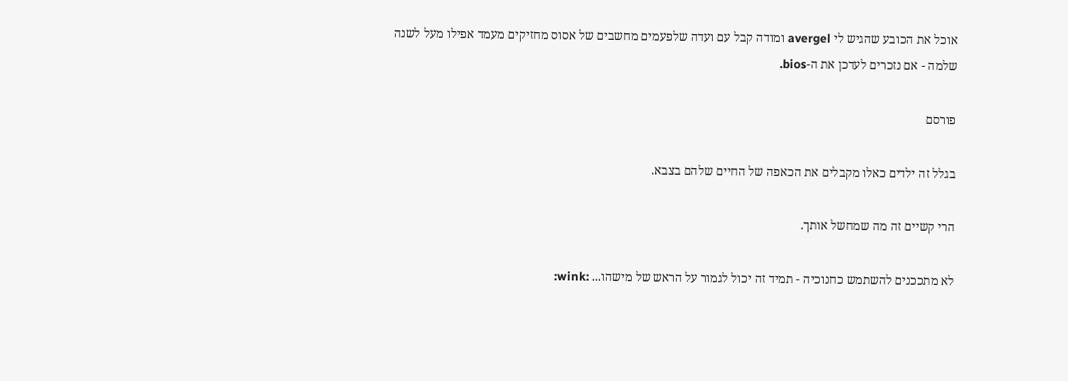אוכל את הכובע שהגיש לי avergel ומודה קבל עם ועדה שלפעמים מחשבים של אסוס מחזיקים מעמד אפילו מעל לשנה שלמה - אם נזכרים לעדכן את ה-bios.

פורסם

בגלל זה ילדים כאלו מקבלים את הכאפה של החיים שלהם בצבא.

הרי קשיים זה מה שמחשל אותך.

לא מתככנים להשתמש כחנוכיה - תמיד זה יכול לגמור על הראש של מישהו... :wink: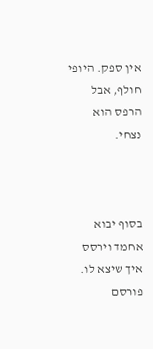אין ספק. היופי חולף, אבל הרפס הוא נצחי.



בסוף יבוא אחמד וירסס איך שיצא לו.
פורסם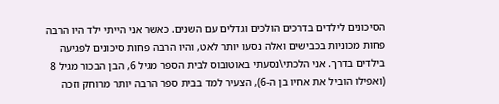הסיכונים לילדים בדרכים הולכים וגדלים עם השנים. כאשר אני הייתי ילד היו הרבה פחות מכוניות בכבישים ואלה נסעו יותר לאט, והיו הרבה פחות סיכונים לפגיעה בילדים בדרך. אני הלכתי\נסעתי באוטובוס לבית הספר מגיל 6, הבן הבכור מגיל 8 (ואפילו הוביל את אחיו בן ה-6), הצעיר למד בבית ספר הרבה יותר מרוחק וזכה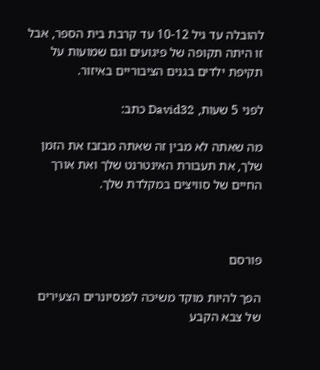להובלה עד גיל 10-12 עד קרבת בית הספר, אבל זו היתה תקופה של פיגועים וגם שמועות על תקיפת ילדים בגנים הציבוריים באיזור.

לפני 5 שעות, David32 כתב:

מה שאתה לא מבין זה שאתה מבזבז את הזמן שלך, את תעבורת האינטרנט שלך ואת אורך החיים של סוויצים במקלדת שלך.



פורסם

הפך להיות מוקד משיכה לפנסיונרים הצעירים של צבא הקבע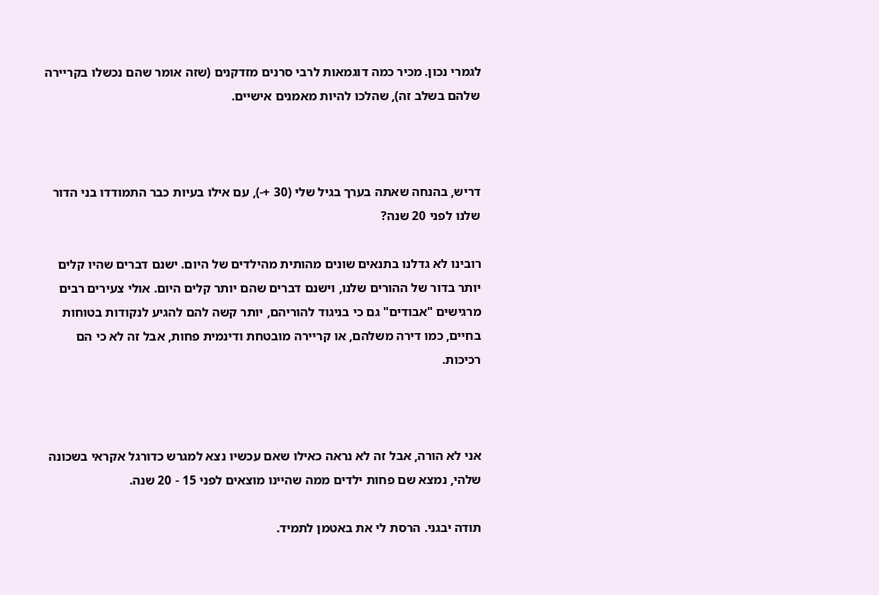לגמרי נכון. מכיר כמה דוגמאות לרבי סרנים מזדקנים (שזה אומר שהם נכשלו בקריירה שלהם בשלב זה), שהלכו להיות מאמנים אישיים.



דריש, בהנחה שאתה בערך בגיל שלי (30 +-), עם אילו בעיות כבר התמודדו בני הדור שלנו לפני 20 שנה?

רובינו לא גדלנו בתנאים שונים מהותית מהילדים של היום. ישנם דברים שהיו קלים יותר בדור של ההורים שלנו, וישנם דברים שהם יותר קלים היום. אולי צעירים רבים מרגישים "אבודים" גם כי בניגוד להוריהם, יותר קשה להם להגיע לנקודות בטוחות בחיים, כמו דירה משלהם, או קריירה מובטחת ודינמית פחות, אבל זה לא כי הם רכיכות.



אני לא הורה, אבל זה לא נראה כאילו שאם עכשיו נצא למגרש כדורגל אקראי בשכונה שלהי, נמצא שם פחות ילדים ממה שהיינו מוצאים לפני 15 - 20 שנה.

תודה יבגני. הרסת לי את באטמן לתמיד.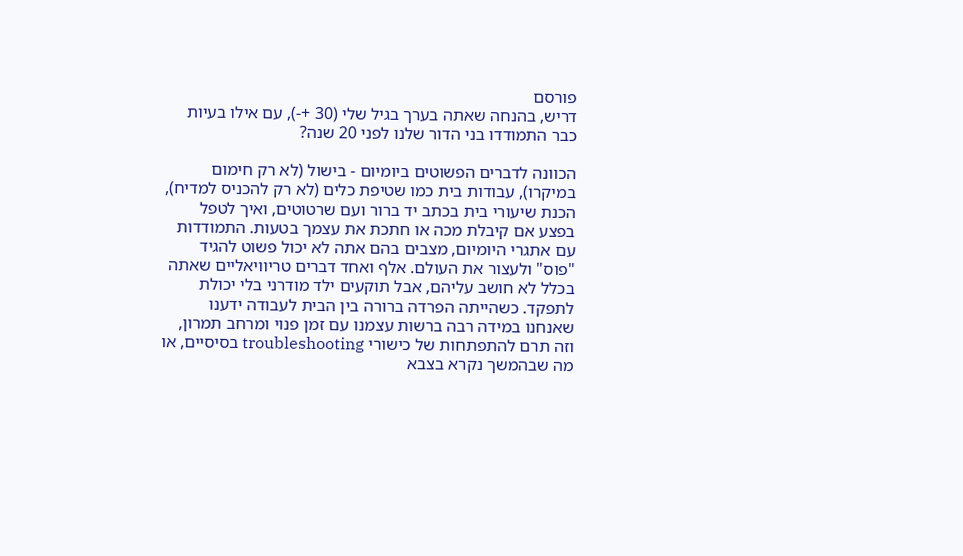פורסם
דריש, בהנחה שאתה בערך בגיל שלי (30 +-), עם אילו בעיות כבר התמודדו בני הדור שלנו לפני 20 שנה?

הכוונה לדברים הפשוטים ביומיום - בישול (לא רק חימום במיקרו), עבודות בית כמו שטיפת כלים (לא רק להכניס למדיח), הכנת שיעורי בית בכתב יד ברור ועם שרטוטים, ואיך לטפל בפצע אם קיבלת מכה או חתכת את עצמך בטעות. התמודדות עם אתגרי היומיום, מצבים בהם אתה לא יכול פשוט להגיד "פוס" ולעצור את העולם. אלף ואחד דברים טריוויאליים שאתה בכלל לא חושב עליהם, אבל תוקעים ילד מודרני בלי יכולת לתפקד. כשהייתה הפרדה ברורה בין הבית לעבודה ידענו שאנחנו במידה רבה ברשות עצמנו עם זמן פנוי ומרחב תמרון, וזה תרם להתפתחות של כישורי troubleshooting בסיסיים, או מה שבהמשך נקרא בצבא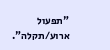"תפעול ארוע/תקלה".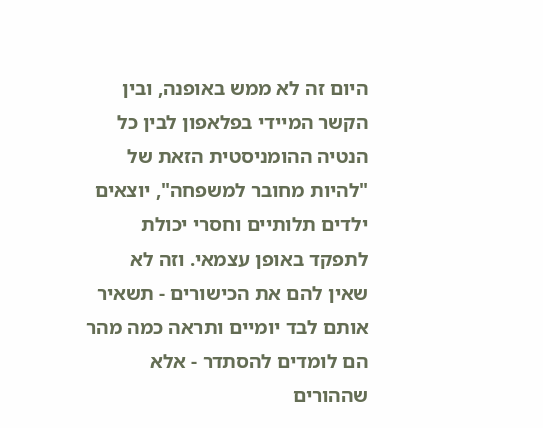היום זה לא ממש באופנה, ובין הקשר המיידי בפלאפון לבין כל הנטיה ההומניסטית הזאת של "להיות מחובר למשפחה", יוצאים ילדים תלותיים וחסרי יכולת לתפקד באופן עצמאי. וזה לא שאין להם את הכישורים - תשאיר אותם לבד יומיים ותראה כמה מהר הם לומדים להסתדר - אלא שההורים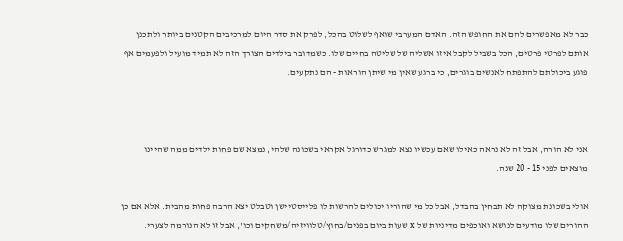כבר לא מאפשרים להם את החופש הזה. האדם המערבי שואף לשלוט בהכל, לפרק את סדר היום למרכיבים הקטנים ביותר ולתכנן אותם לפרטי פרטים, הכל בשביל לקבל איזו אשליה של שליטה בחיים שלו. כשמדובר בילדים הצורך הזה לא תמיד מועיל ולפעמים אף פוגע ביכולתם להתפתח לאנשים בוגרים, כי ברגע שאין מי שיתן הוראות - הם נתקעים.



אני לא הורה, אבל זה לא נראה כאילו שאם עכשיו נצא למגרש כדורגל אקראי בשכונה שלהי, נמצא שם פחות ילדים ממה שהיינו מוצאים לפני 15 - 20 שנה.

אולי בשכונת מצוקה לא תבחין בהבדל, אבל כל מי שהוריו יכולים להרשות לו פלייסטיישן וטבלט יצא הרבה פחות מהבית. אלא אם כן ההורים שלו מודעים לנושא ואוכפים מדיניות של x שעות ביום בפנים/בחוץ/טלוויזיה/משחקים וכו', אבל זו לא הנורמה לצערי.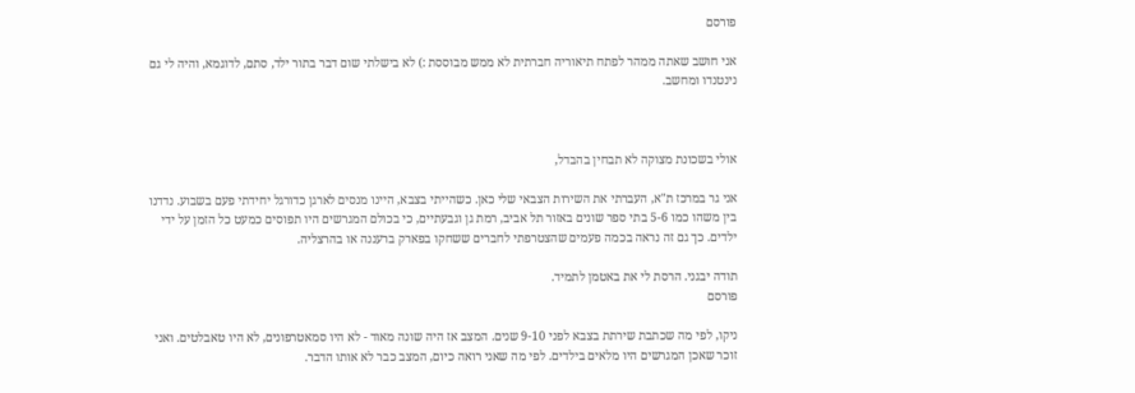פורסם

אני חושב שאתה ממהר לפתח תיאוריה חברתית לא ממש מבוססת :) לא בישלתי שום דבר בתור ילד, סתם, לדוגמא, והיה לי גם נינטנדו ומחשב.



אולי בשכונת מצוקה לא תבחין בהבדל,

אני גר במרכז ת"א, העברתי את השירות הצבאי שלי כאן. כשהייתי בצבא, היינו מנסים לארגן כדורגל יחידתי פעם בשבוע. נדדנו בין משהו כמו 5-6 בתי ספר שונים באזור תל אביב, רמת גן וגבעתיים, כי בכולם המגרשים היו תפוסים כמעט כל הזמן על ידי ילדים. כך גם זה נראה בכמה פעמים שהצטרפתי לחברים ששחקו בפארק ברעננה או בהרצליה.

תודה יבגני. הרסת לי את באטמן לתמיד.
פורסם

ניקו, לפי מה שכתבת שירתת בצבא לפני 9-10 שנים. המצב אז היה שונה מאוד - לא היו סמאטרפונים, לא היו טאבלטים. ואני זוכר שאכן המגרשים היו מלאים בילדים. לפי מה שאני רואה כיום, המצב כבר לא אותו הדבר.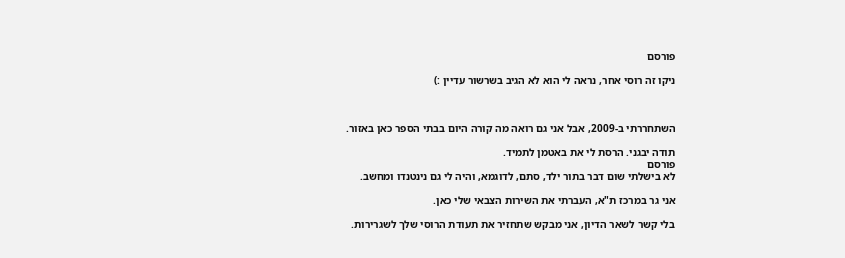פורסם

ניקו זה רוסי אחר, נראה לי הוא לא הגיב בשרשור עדיין :)



השתחררתי ב-2009, אבל אני גם רואה מה קורה היום בבתי הספר כאן באזור.

תודה יבגני. הרסת לי את באטמן לתמיד.
פורסם
לא בישלתי שום דבר בתור ילד, סתם, לדוגמא, והיה לי גם נינטנדו ומחשב.

אני גר במרכז ת"א, העברתי את השירות הצבאי שלי כאן.

בלי קשר לשאר הדיון, אני מבקש שתחזיר את תעודת הרוסי שלך לשגרירות.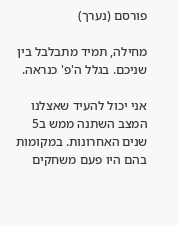פורסם (נערך)

מחילה, תמיד מתבלבל בין שניכם. בגלל ה'פ' כנראה.

אני יכול להעיד שאצלנו המצב השתנה ממש ב5 שנים האחרונות. במקומות בהם היו פעם משחקים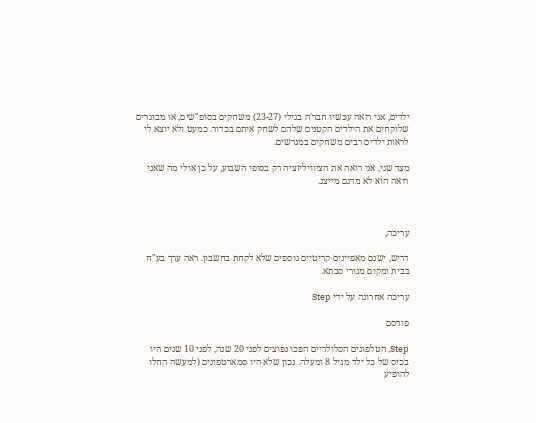ילדים, אני רואה עכשיו חבר'ה בגילי (23-27) משחקים בסופ"שים, או מבוגרים שלוקחים את הילדים הקטנים שלהם לשחק איתם בכדור. כמעט ולא יוצא לי לראות ילדים רבים משחקים במגרשים.

מצד שני, אני רואה את הציוויליזציה רק בסופי השבוע, על כן אולי מה שאני רואה הוא לא מדגם מייצג.



עריכה,

דריש, ישנם מאפיינים קריטיים נוספים שלא לקחת בחשבון. ראה ערך בע"ח בבית ומקום מגורי סבתא.

עריכה אחרונה על ידי Step

פורסם

Step, הטלפונים הסלולריים הפכו נפוצים לפני 20 שנה, לפני 10 שנים היו בכיס של כל ילד מגיל 8 ומעלה. נכון שלא היו סמארטפונים (למעשה החלו להופיע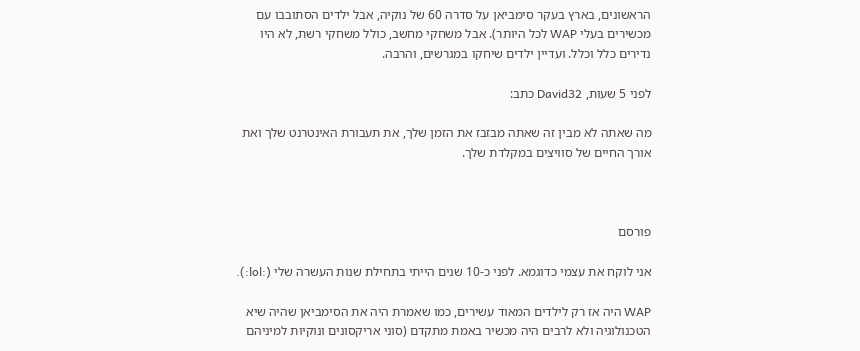הראשונים, בארץ בעקר סימביאן על סדרה 60 של נוקיה, אבל ילדים הסתובבו עם מכשירים בעלי WAP לכל היותר). אבל משחקי מחשב, כולל משחקי רשת, לא היו נדירים כלל וכלל. ועדיין ילדים שיחקו במגרשים, והרבה.

לפני 5 שעות, David32 כתב:

מה שאתה לא מבין זה שאתה מבזבז את הזמן שלך, את תעבורת האינטרנט שלך ואת אורך החיים של סוויצים במקלדת שלך.



פורסם

אני לוקח את עצמי כדוגמא. לפני כ-10 שנים הייתי בתחילת שנות העשרה שלי (:lol:).

WAP היה אז רק לילדים המאוד עשירים, כמו שאמרת היה את הסימביאן שהיה שיא הטכנולוגיה ולא לרבים היה מכשיר באמת מתקדם (סוני אריקסונים ונוקיות למיניהם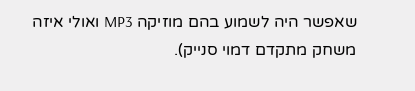שאפשר היה לשמוע בהם מוזיקה MP3 ואולי איזה משחק מתקדם דמוי סנייק).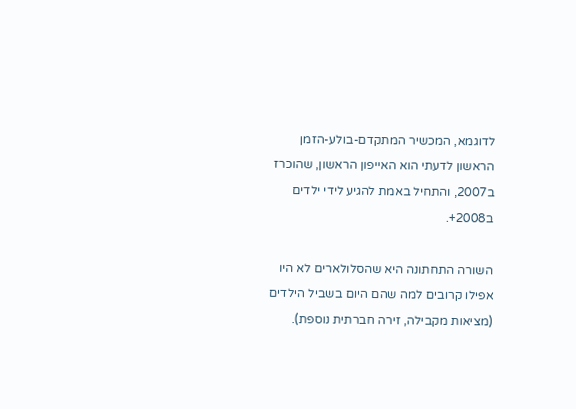לדוגמא, המכשיר המתקדם-בולע-הזמן הראשון לדעתי הוא האייפון הראשון, שהוכרז ב2007, והתחיל באמת להגיע לידי ילדים ב2008+.

השורה התחתונה היא שהסלולארים לא היו אפילו קרובים למה שהם היום בשביל הילדים (מציאות מקבילה, זירה חברתית נוספת).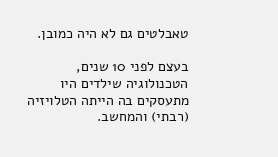טאבלטים גם לא היה כמובן.

בעצם לפני 10 שנים, הטכנולוגיה שילדים היו מתעסקים בה הייתה הטלויזיה (רבתי) והמחשב.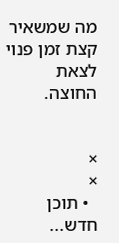מה שמשאיר קצת זמן פנוי לצאת החוצה.


×
×
  • תוכן חדש...